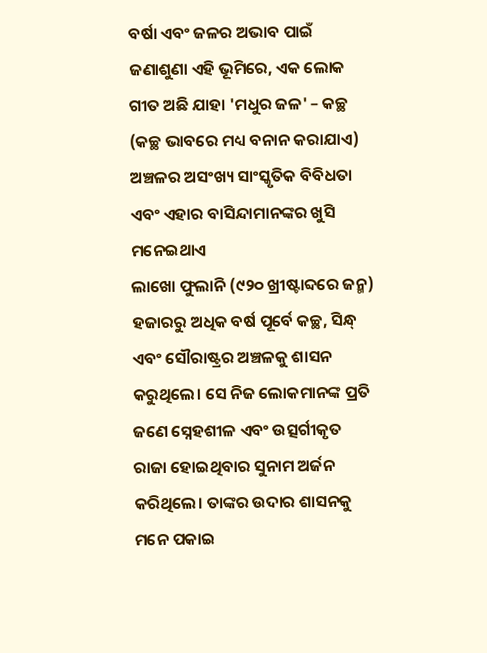ବର୍ଷା ଏବଂ ଜଳର ଅଭାବ ପାଇଁ ଜଣାଶୁଣା ଏହି ଭୂମିରେ, ଏକ ଲୋକ ଗୀତ ଅଛି ଯାହା 'ମଧୁର ଜଳ' – କଚ୍ଛ (କଚ୍ଛ ଭାବରେ ମଧ୍ୟ ବନାନ କରାଯାଏ) ଅଞ୍ଚଳର ଅସଂଖ୍ୟ ସାଂସ୍କୃତିକ ବିବିଧତା ଏବଂ ଏହାର ବାସିନ୍ଦାମାନଙ୍କର ଖୁସି ମନେଇଥାଏ
ଲାଖୋ ଫୁଲାନି (୯୨୦ ଖ୍ରୀଷ୍ଟାବ୍ଦରେ ଜନ୍ମ) ହଜାରରୁ ଅଧିକ ବର୍ଷ ପୂର୍ବେ କଚ୍ଛ, ସିନ୍ଧ୍ ଏବଂ ସୌରାଷ୍ଟ୍ରର ଅଞ୍ଚଳକୁ ଶାସନ କରୁଥିଲେ। ସେ ନିଜ ଲୋକମାନଙ୍କ ପ୍ରତି ଜଣେ ସ୍ନେହଶୀଳ ଏବଂ ଉତ୍ସର୍ଗୀକୃତ ରାଜା ହୋଇଥିବାର ସୁନାମ ଅର୍ଜନ କରିଥିଲେ। ତାଙ୍କର ଉଦାର ଶାସନକୁ ମନେ ପକାଇ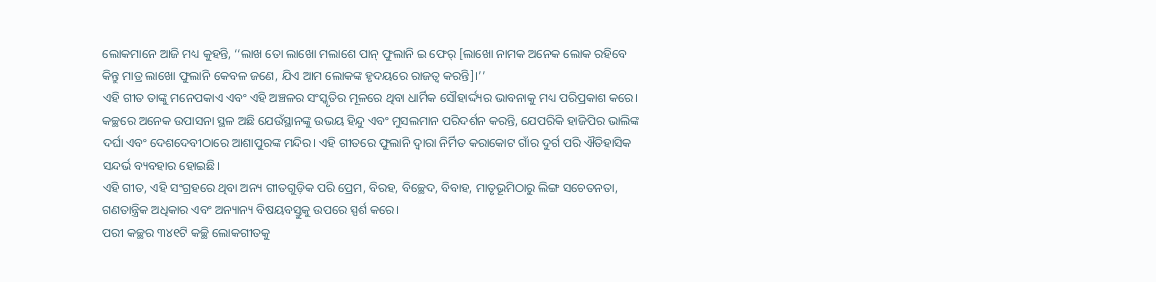ଲୋକମାନେ ଆଜି ମଧ୍ୟ କୁହନ୍ତି, ‘‘ଲାଖ ତୋ ଲାଖୋ ମଲାଶେ ପାନ୍ ଫୁଲାନି ଇ ଫେର୍ [ଲାଖୋ ନାମକ ଅନେକ ଲୋକ ରହିବେ କିନ୍ତୁ ମାତ୍ର ଲାଖୋ ଫୁଲାନି କେବଳ ଜଣେ, ଯିଏ ଆମ ଲୋକଙ୍କ ହୃଦୟରେ ରାଜତ୍ୱ କରନ୍ତି]।’’
ଏହି ଗୀତ ତାଙ୍କୁ ମନେପକାଏ ଏବଂ ଏହି ଅଞ୍ଚଳର ସଂସ୍କୃତିର ମୂଳରେ ଥିବା ଧାର୍ମିକ ସୌହାର୍ଦ୍ଦ୍ୟର ଭାବନାକୁ ମଧ୍ୟ ପରିପ୍ରକାଶ କରେ। କଚ୍ଛରେ ଅନେକ ଉପାସନା ସ୍ଥଳ ଅଛି ଯେଉଁସ୍ଥାନଙ୍କୁ ଉଭୟ ହିନ୍ଦୁ ଏବଂ ମୁସଲମାନ ପରିଦର୍ଶନ କରନ୍ତି, ଯେପରିକି ହାଜିପିର ଭାଲିଙ୍କ ଦର୍ଘା ଏବଂ ଦେଶଦେବୀଠାରେ ଆଶାପୁରଙ୍କ ମନ୍ଦିର। ଏହି ଗୀତରେ ଫୁଲାନି ଦ୍ୱାରା ନିର୍ମିତ କରାକୋଟ ଗାଁର ଦୁର୍ଗ ପରି ଐତିହାସିକ ସନ୍ଦର୍ଭ ବ୍ୟବହାର ହୋଇଛି।
ଏହି ଗୀତ, ଏହି ସଂଗ୍ରହରେ ଥିବା ଅନ୍ୟ ଗୀତଗୁଡ଼ିକ ପରି ପ୍ରେମ, ବିରହ, ବିଚ୍ଛେଦ, ବିବାହ, ମାତୃଭୂମିଠାରୁ ଲିଙ୍ଗ ସଚେତନତା, ଗଣତାନ୍ତ୍ରିକ ଅଧିକାର ଏବଂ ଅନ୍ୟାନ୍ୟ ବିଷୟବସ୍ତୁକୁ ଉପରେ ସ୍ପର୍ଶ କରେ।
ପରୀ କଚ୍ଛର ୩୪୧ଟି କଚ୍ଛି ଲୋକଗୀତକୁ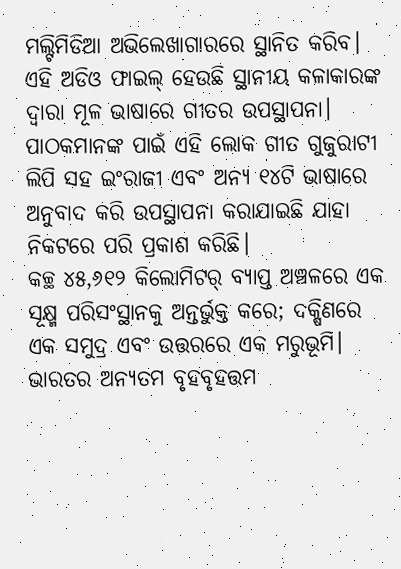ମଲ୍ଟିମିଡିଆ ଅଭିଲେଖାଗାରରେ ସ୍ଥାନିତ କରିବ। ଏହି ଅଡିଓ ଫାଇଲ୍ ହେଉଛି ସ୍ଥାନୀୟ କଳାକାରଙ୍କ ଦ୍ୱାରା ମୂଳ ଭାଷାରେ ଗୀତର ଉପସ୍ଥାପନା। ପାଠକମାନଙ୍କ ପାଇଁ ଏହି ଲୋକ ଗୀତ ଗୁଜୁରାଟୀ ଲିପି ସହ ଇଂରାଜୀ ଏବଂ ଅନ୍ୟ ୧୪ଟି ଭାଷାରେ ଅନୁବାଦ କରି ଉପସ୍ଥାପନା କରାଯାଇଛି ଯାହା ନିକଟରେ ପରି ପ୍ରକାଶ କରିଛି।
କଚ୍ଛ ୪୫,୬୧୨ କିଲୋମିଟର୍ ବ୍ୟାପ୍ତ ଅଞ୍ଚଳରେ ଏକ ସୂକ୍ଷ୍ମ ପରିସଂସ୍ଥାନକୁ ଅନ୍ତର୍ଭୁକ୍ତ କରେ; ଦକ୍ଷିଣରେ ଏକ ସମୁଦ୍ର ଏବଂ ଉତ୍ତରରେ ଏକ ମରୁଭୂମି। ଭାରତର ଅନ୍ୟତମ ବୃହବୃହତ୍ତମ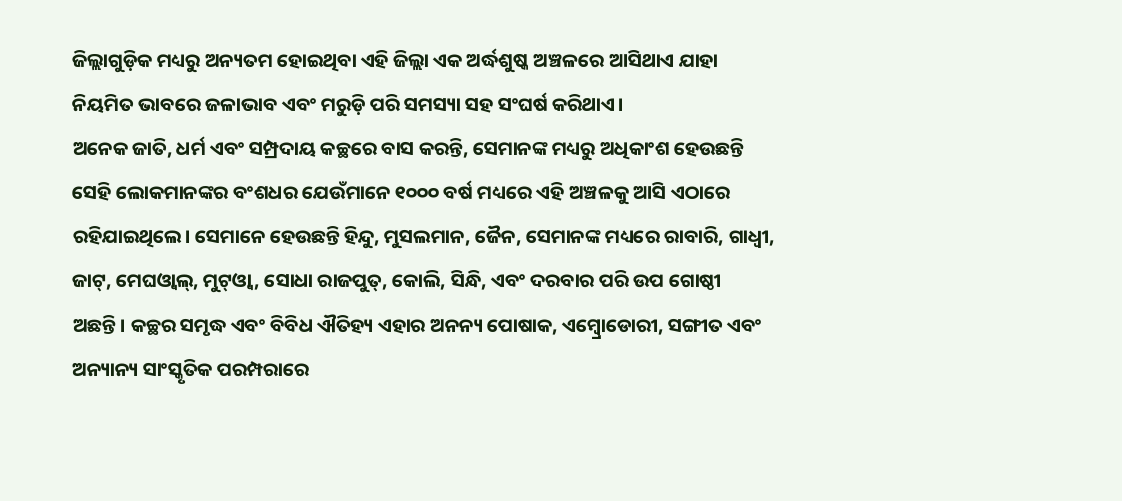ଜିଲ୍ଲାଗୁଡ଼ିକ ମଧ୍ୟରୁ ଅନ୍ୟତମ ହୋଇଥିବା ଏହି ଜିଲ୍ଲା ଏକ ଅର୍ଦ୍ଧଶୁଷ୍କ ଅଞ୍ଚଳରେ ଆସିଥାଏ ଯାହା ନିୟମିତ ଭାବରେ ଜଳାଭାବ ଏବଂ ମରୁଡ଼ି ପରି ସମସ୍ୟା ସହ ସଂଘର୍ଷ କରିଥାଏ।
ଅନେକ ଜାତି, ଧର୍ମ ଏବଂ ସମ୍ପ୍ରଦାୟ କଚ୍ଛରେ ବାସ କରନ୍ତି, ସେମାନଙ୍କ ମଧ୍ୟରୁ ଅଧିକାଂଶ ହେଉଛନ୍ତି ସେହି ଲୋକମାନଙ୍କର ବଂଶଧର ଯେଉଁମାନେ ୧୦୦୦ ବର୍ଷ ମଧ୍ୟରେ ଏହି ଅଞ୍ଚଳକୁ ଆସି ଏଠାରେ ରହିଯାଇଥିଲେ। ସେମାନେ ହେଉଛନ୍ତି ହିନ୍ଦୁ, ମୁସଲମାନ, ଜୈନ, ସେମାନଙ୍କ ମଧ୍ୟରେ ରାବାରି, ଗାଧ୍ୱୀ, ଜାଟ୍, ମେଘଓ୍ୱାଲ୍, ମୁଟ୍ଓ୍ୱା, ସୋଧା ରାଜପୁତ୍, କୋଲି, ସିନ୍ଧି, ଏବଂ ଦରବାର ପରି ଉପ ଗୋଷ୍ଠୀ ଅଛନ୍ତି। କଚ୍ଛର ସମୃଦ୍ଧ ଏବଂ ବିବିଧ ଐତିହ୍ୟ ଏହାର ଅନନ୍ୟ ପୋଷାକ, ଏମ୍ବ୍ରୋଡୋରୀ, ସଙ୍ଗୀତ ଏବଂ ଅନ୍ୟାନ୍ୟ ସାଂସ୍କୃତିକ ପରମ୍ପରାରେ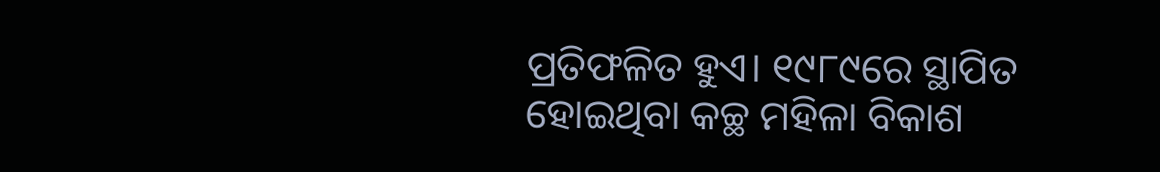ପ୍ରତିଫଳିତ ହୁଏ। ୧୯୮୯ରେ ସ୍ଥାପିତ ହୋଇଥିବା କଚ୍ଛ ମହିଳା ବିକାଶ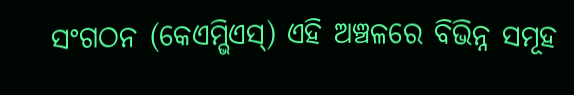ସଂଗଠନ (କେଏମ୍ଭିଏସ୍) ଏହି ଅଞ୍ଚଳରେ ବିଭିନ୍ନ ସମୂହ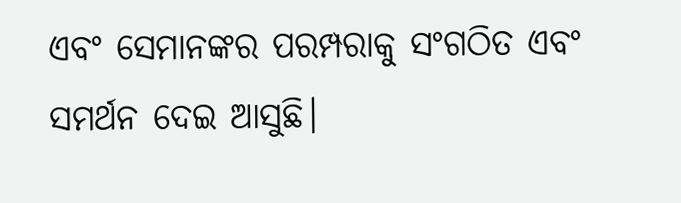ଏବଂ ସେମାନଙ୍କର ପରମ୍ପରାକୁ ସଂଗଠିତ ଏବଂ ସମର୍ଥନ ଦେଇ ଆସୁଛି।